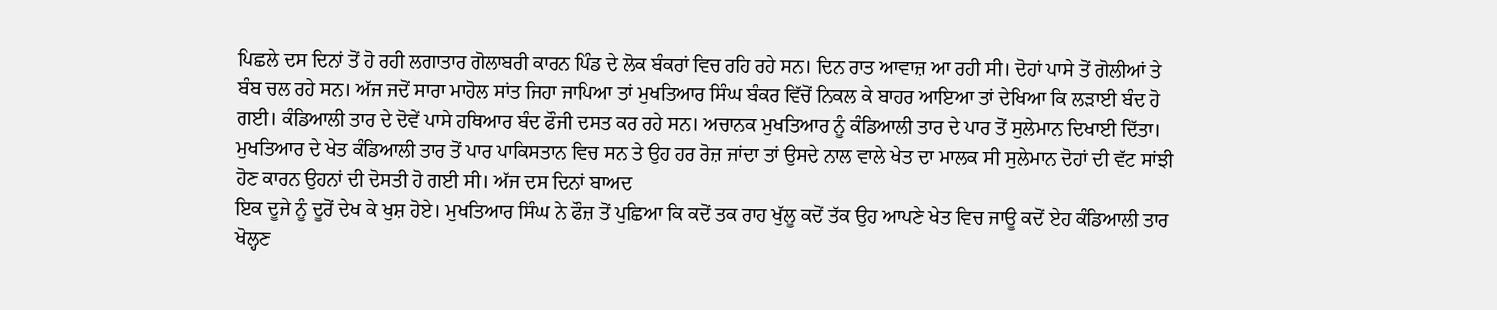ਪਿਛਲੇ ਦਸ ਦਿਨਾਂ ਤੋਂ ਹੋ ਰਹੀ ਲਗਾਤਾਰ ਗੋਲਾਬਰੀ ਕਾਰਨ ਪਿੰਡ ਦੇ ਲੋਕ ਬੰਕਰਾਂ ਵਿਚ ਰਹਿ ਰਹੇ ਸਨ। ਦਿਨ ਰਾਤ ਆਵਾਜ਼ ਆ ਰਹੀ ਸੀ। ਦੋਹਾਂ ਪਾਸੇ ਤੋਂ ਗੋਲੀਆਂ ਤੇ ਬੰਬ ਚਲ ਰਹੇ ਸਨ। ਅੱਜ ਜਦੋਂ ਸਾਰਾ ਮਾਹੋਲ ਸਾਂਤ ਜਿਹਾ ਜਾਪਿਆ ਤਾਂ ਮੁਖਤਿਆਰ ਸਿੰਘ ਬੰਕਰ ਵਿੱਚੋਂ ਨਿਕਲ ਕੇ ਬਾਹਰ ਆਇਆ ਤਾਂ ਦੇਖਿਆ ਕਿ ਲੜਾਈ ਬੰਦ ਹੋ ਗਈ। ਕੰਡਿਆਲੀ ਤਾਰ ਦੇ ਦੋਵੇਂ ਪਾਸੇ ਹਥਿਆਰ ਬੰਦ ਫੌਜੀ ਦਸਤ ਕਰ ਰਹੇ ਸਨ। ਅਚਾਨਕ ਮੁਖਤਿਆਰ ਨੂੰ ਕੰਡਿਆਲੀ ਤਾਰ ਦੇ ਪਾਰ ਤੋਂ ਸੁਲੇਮਾਨ ਦਿਖਾਈ ਦਿੱਤਾ। ਮੁਖਤਿਆਰ ਦੇ ਖੇਤ ਕੰਡਿਆਲੀ ਤਾਰ ਤੋਂ ਪਾਰ ਪਾਕਿਸਤਾਨ ਵਿਚ ਸਨ ਤੇ ਉਹ ਹਰ ਰੋਜ਼ ਜਾਂਦਾ ਤਾਂ ਉਸਦੇ ਨਾਲ ਵਾਲੇ ਖੇਤ ਦਾ ਮਾਲਕ ਸੀ ਸੁਲੇਮਾਨ ਦੋਹਾਂ ਦੀ ਵੱਟ ਸਾਂਝੀ ਹੋਣ ਕਾਰਨ ਉਹਨਾਂ ਦੀ ਦੋਸਤੀ ਹੋ ਗਈ ਸੀ। ਅੱਜ ਦਸ ਦਿਨਾਂ ਬਾਅਦ
ਇਕ ਦੂਜੇ ਨੂੰ ਦੂਰੋਂ ਦੇਖ ਕੇ ਖੁਸ਼ ਹੋਏ। ਮੁਖਤਿਆਰ ਸਿੰਘ ਨੇ ਫੌਜ਼ ਤੋਂ ਪੁਛਿਆ ਕਿ ਕਦੋਂ ਤਕ ਰਾਹ ਖੁੱਲੂ ਕਦੋਂ ਤੱਕ ਉਹ ਆਪਣੇ ਖੇਤ ਵਿਚ ਜਾਊ ਕਦੋਂ ਏਹ ਕੰਡਿਆਲੀ ਤਾਰ ਖੋਲ੍ਹਣ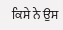ਕਿਸੇ ਨੇ ਉਸ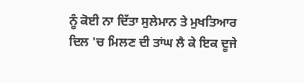ਨੂੰ ਕੋਈ ਨਾ ਦਿੱਤਾ ਸੁਲੇਮਾਨ ਤੇ ਮੁਖਤਿਆਰ
ਦਿਲ 'ਚ ਮਿਲਣ ਦੀ ਤਾਂਘ ਲੈ ਕੇ ਇਕ ਦੂਜੇ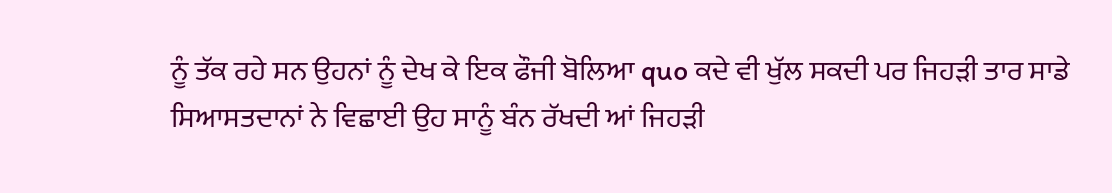ਨੂੰ ਤੱਕ ਰਹੇ ਸਨ ਉਹਨਾਂ ਨੂੰ ਦੇਖ ਕੇ ਇਕ ਫੌਜੀ ਬੋਲਿਆ quo ਕਦੇ ਵੀ ਖੁੱਲ ਸਕਦੀ ਪਰ ਜਿਹੜੀ ਤਾਰ ਸਾਡੇ ਸਿਆਸਤਦਾਨਾਂ ਨੇ ਵਿਛਾਈ ਉਹ ਸਾਨੂੰ ਬੰਨ ਰੱਖਦੀ ਆਂ ਜਿਹੜੀ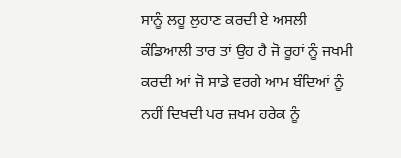ਸਾਨੂੰ ਲਹੂ ਲੁਹਾਣ ਕਰਦੀ ਏ ਅਸਲੀ ਕੰਡਿਆਲੀ ਤਾਰ ਤਾਂ ਉਹ ਹੈ ਜੋ ਰੂਹਾਂ ਨੂੰ ਜਖਮੀ ਕਰਦੀ ਆਂ ਜੋ ਸਾਡੇ ਵਰਗੇ ਆਮ ਬੰਦਿਆਂ ਨੂੰ ਨਹੀਂ ਦਿਖਦੀ ਪਰ ਜ਼ਖਮ ਹਰੇਕ ਨੂੰ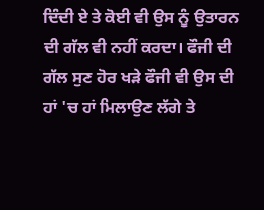ਦਿੰਦੀ ਏ ਤੇ ਕੋਈ ਵੀ ਉਸ ਨੂੰ ਉਤਾਰਨ ਦੀ ਗੱਲ ਵੀ ਨਹੀਂ ਕਰਦਾ। ਫੌਜੀ ਦੀ ਗੱਲ ਸੁਣ ਹੋਰ ਖੜੇ ਫੌਜੀ ਵੀ ਉਸ ਦੀ ਹਾਂ 'ਚ ਹਾਂ ਮਿਲਾਉਣ ਲੱਗੇ ਤੇ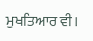ਮੁਖਤਿਆਰ ਵੀ।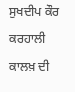ਸੁਖਦੀਪ ਕੌਰ ਕਰਹਾਲੀ
ਕਾਲਖ਼ ਦੀ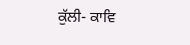ਕੁੱਲੀ- ਕਾਵਿ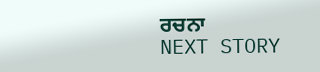ਰਚਨਾ
NEXT STORY